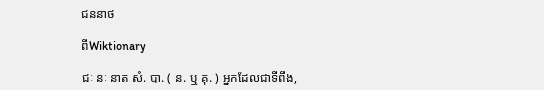ជននាថ

ពីWiktionary

ជៈ នៈ នាត សំ. បា. ( ន. ឬ គុ. ) អ្នកដែលជាទីពឹង,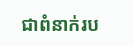ជាពំនាក់រប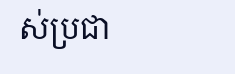ស់ប្រជា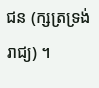ជន (ក្សត្រទ្រង់រាជ្យ) ។